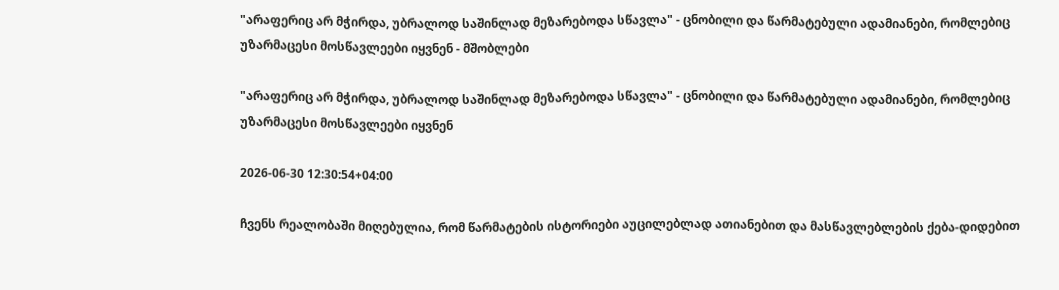"არაფერიც არ მჭირდა, უბრალოდ საშინლად მეზარებოდა სწავლა" - ცნობილი და წარმატებული ადამიანები, რომლებიც უზარმაცესი მოსწავლეები იყვნენ - მშობლები

"არაფერიც არ მჭირდა, უბრალოდ საშინლად მეზარებოდა სწავლა" - ცნობილი და წარმატებული ადამიანები, რომლებიც უზარმაცესი მოსწავლეები იყვნენ

2026-06-30 12:30:54+04:00

ჩვენს რეალობაში მიღებულია, რომ წარმატების ისტორიები აუცილებლად ათიანებით და მასწავლებლების ქება-დიდებით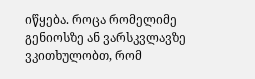იწყება. როცა რომელიმე გენიოსზე ან ვარსკვლავზე ვკითხულობთ, რომ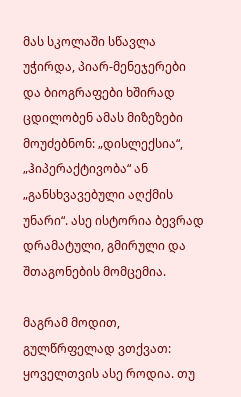მას სკოლაში სწავლა უჭირდა, პიარ-მენეჯერები და ბიოგრაფები ხშირად ცდილობენ ამას მიზეზები მოუძებნონ: „დისლექსია“, „ჰიპერაქტივობა“ ან „განსხვავებული აღქმის უნარი“. ასე ისტორია ბევრად დრამატული, გმირული და შთაგონების მომცემია.

მაგრამ მოდით, გულწრფელად ვთქვათ: ყოველთვის ასე როდია. თუ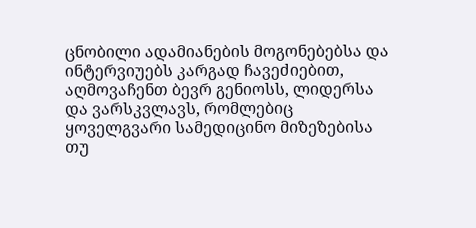ცნობილი ადამიანების მოგონებებსა და ინტერვიუებს კარგად ჩავეძიებით, აღმოვაჩენთ ბევრ გენიოსს, ლიდერსა და ვარსკვლავს, რომლებიც ყოველგვარი სამედიცინო მიზეზებისა თუ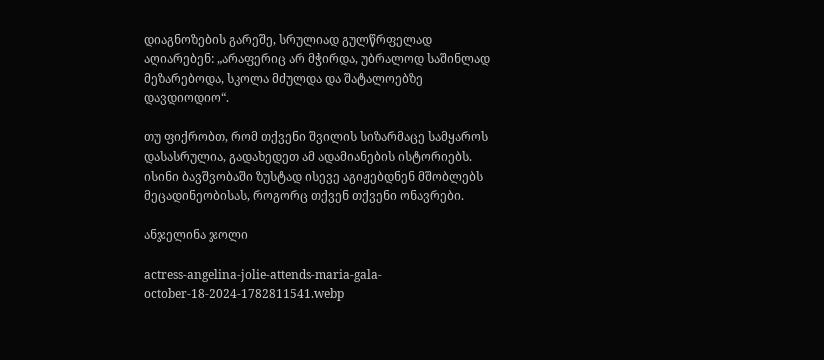დიაგნოზების გარეშე, სრულიად გულწრფელად აღიარებენ: „არაფერიც არ მჭირდა, უბრალოდ საშინლად მეზარებოდა, სკოლა მძულდა და შატალოებზე დავდიოდიო“.

თუ ფიქრობთ, რომ თქვენი შვილის სიზარმაცე სამყაროს დასასრულია, გადახედეთ ამ ადამიანების ისტორიებს. ისინი ბავშვობაში ზუსტად ისევე აგიჟებდნენ მშობლებს მეცადინეობისას, როგორც თქვენ თქვენი ონავრები.

ანჯელინა ჯოლი

actress-angelina-jolie-attends-maria-gala-october-18-2024-1782811541.webp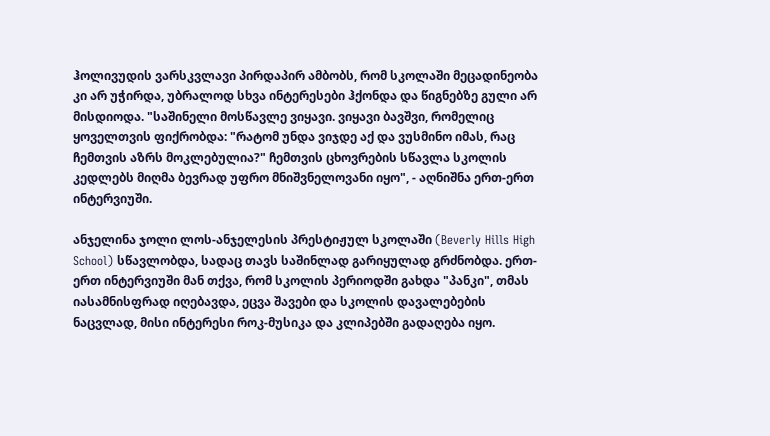ჰოლივუდის ვარსკვლავი პირდაპირ ამბობს, რომ სკოლაში მეცადინეობა კი არ უჭირდა, უბრალოდ სხვა ინტერესები ჰქონდა და წიგნებზე გული არ მისდიოდა. "საშინელი მოსწავლე ვიყავი. ვიყავი ბავშვი, რომელიც ყოველთვის ფიქრობდა: "რატომ უნდა ვიჯდე აქ და ვუსმინო იმას, რაც ჩემთვის აზრს მოკლებულია?" ჩემთვის ცხოვრების სწავლა სკოლის კედლებს მიღმა ბევრად უფრო მნიშვნელოვანი იყო", - აღნიშნა ერთ-ერთ ინტერვიუში.

ანჯელინა ჯოლი ლოს-ანჯელესის პრესტიჟულ სკოლაში (Beverly Hills High School) სწავლობდა, სადაც თავს საშინლად გარიყულად გრძნობდა. ერთ-ერთ ინტერვიუში მან თქვა, რომ სკოლის პერიოდში გახდა "პანკი", თმას იასამნისფრად იღებავდა, ეცვა შავები და სკოლის დავალებების ნაცვლად, მისი ინტერესი როკ-მუსიკა და კლიპებში გადაღება იყო.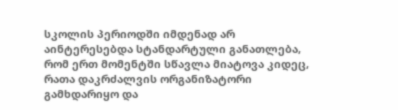სკოლის პერიოდში იმდენად არ აინტერესებდა სტანდარტული განათლება, რომ ერთ მომენტში სწავლა მიატოვა კიდეც, რათა დაკრძალვის ორგანიზატორი გამხდარიყო და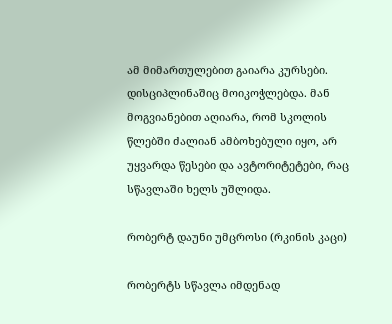ამ მიმართულებით გაიარა კურსები. დისციპლინაშიც მოიკოჭლებდა. მან მოგვიანებით აღიარა, რომ სკოლის წლებში ძალიან ამბოხებული იყო, არ უყვარდა წესები და ავტორიტეტები, რაც სწავლაში ხელს უშლიდა.

რობერტ დაუნი უმცროსი (რკინის კაცი)

რობერტს სწავლა იმდენად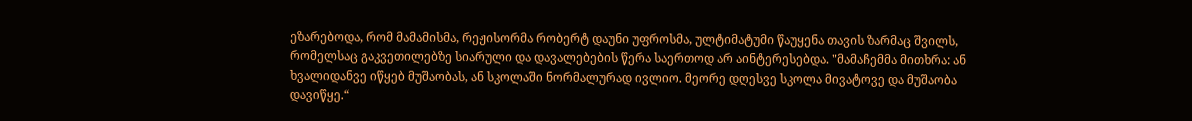ეზარებოდა, რომ მამამისმა, რეჟისორმა რობერტ დაუნი უფროსმა, ულტიმატუმი წაუყენა თავის ზარმაც შვილს, რომელსაც გაკვეთილებზე სიარული და დავალებების წერა საერთოდ არ აინტერესებდა. "მამაჩემმა მითხრა: ან ხვალიდანვე იწყებ მუშაობას, ან სკოლაში ნორმალურად ივლიო. მეორე დღესვე სკოლა მივატოვე და მუშაობა დავიწყე.“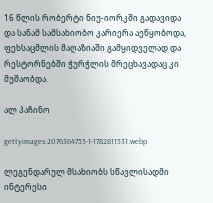16 წლის რობერტი ნიუ-იორკში გადავიდა და სანამ სამსახიობო კარიერა აეწყობოდა, ფეხსაცმლის მაღაზიაში გამყიდველად და რესტორნებში ჭურჭლის მრეცხავადაც კი მუშაობდა.

ალ პაჩინო

gettyimages-2076364755-1-1782811531.webp

ლეგენდარულ მსახიობს სწავლისადმი ინტერესი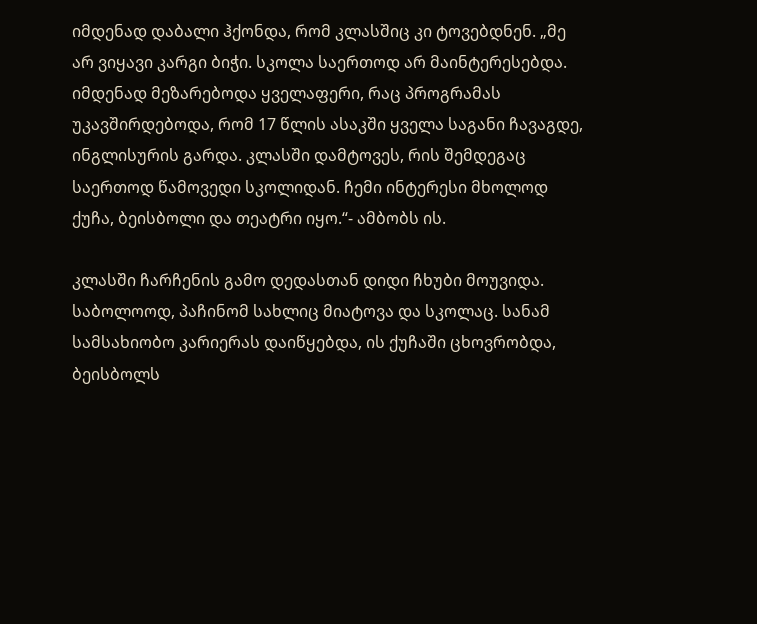იმდენად დაბალი ჰქონდა, რომ კლასშიც კი ტოვებდნენ. „მე არ ვიყავი კარგი ბიჭი. სკოლა საერთოდ არ მაინტერესებდა. იმდენად მეზარებოდა ყველაფერი, რაც პროგრამას უკავშირდებოდა, რომ 17 წლის ასაკში ყველა საგანი ჩავაგდე, ინგლისურის გარდა. კლასში დამტოვეს, რის შემდეგაც საერთოდ წამოვედი სკოლიდან. ჩემი ინტერესი მხოლოდ ქუჩა, ბეისბოლი და თეატრი იყო.“- ამბობს ის.

კლასში ჩარჩენის გამო დედასთან დიდი ჩხუბი მოუვიდა. საბოლოოდ, პაჩინომ სახლიც მიატოვა და სკოლაც. სანამ სამსახიობო კარიერას დაიწყებდა, ის ქუჩაში ცხოვრობდა, ბეისბოლს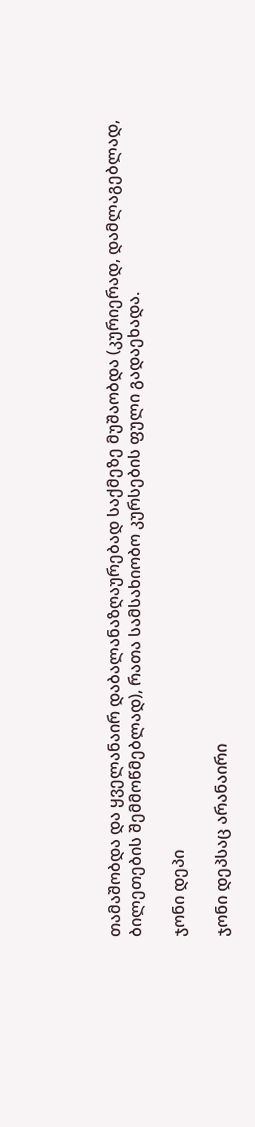თამაშობდა და ყველანაირ დაბალანაზღაურებად საქმეზე მუშაობდა (კურიერად, დამლაგებლად, ბილეთების შემმოწმებლად), რათა სამსახიობო კურსების ფული გადაეხადა.

ჯონი დეპი

ჯონი დეპსაც არანაირი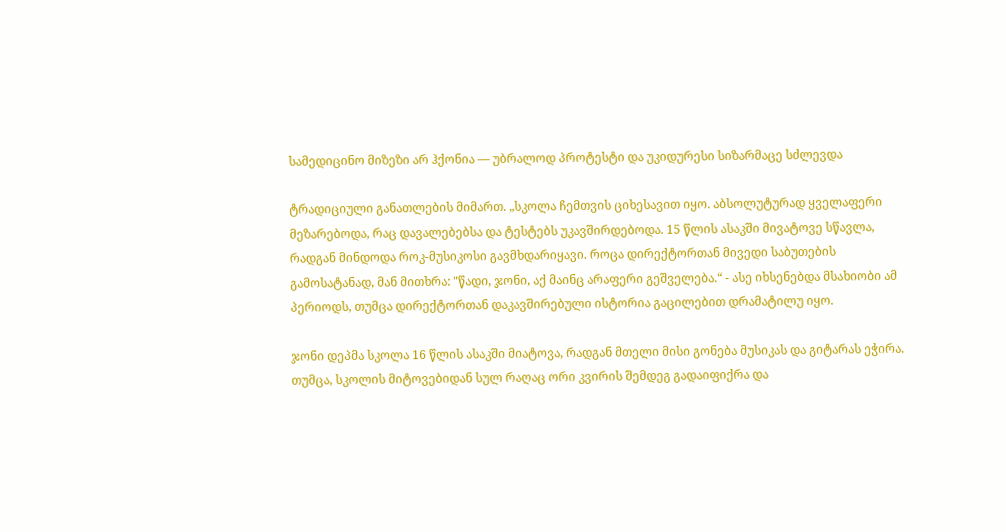სამედიცინო მიზეზი არ ჰქონია — უბრალოდ პროტესტი და უკიდურესი სიზარმაცე სძლევდა

ტრადიციული განათლების მიმართ. „სკოლა ჩემთვის ციხესავით იყო. აბსოლუტურად ყველაფერი მეზარებოდა, რაც დავალებებსა და ტესტებს უკავშირდებოდა. 15 წლის ასაკში მივატოვე სწავლა, რადგან მინდოდა როკ-მუსიკოსი გავმხდარიყავი. როცა დირექტორთან მივედი საბუთების გამოსატანად, მან მითხრა: "წადი, ჯონი, აქ მაინც არაფერი გეშველება.“ - ასე იხსენებდა მსახიობი ამ პერიოდს, თუმცა დირექტორთან დაკავშირებული ისტორია გაცილებით დრამატილუ იყო.

ჯონი დეპმა სკოლა 16 წლის ასაკში მიატოვა, რადგან მთელი მისი გონება მუსიკას და გიტარას ეჭირა. თუმცა, სკოლის მიტოვებიდან სულ რაღაც ორი კვირის შემდეგ გადაიფიქრა და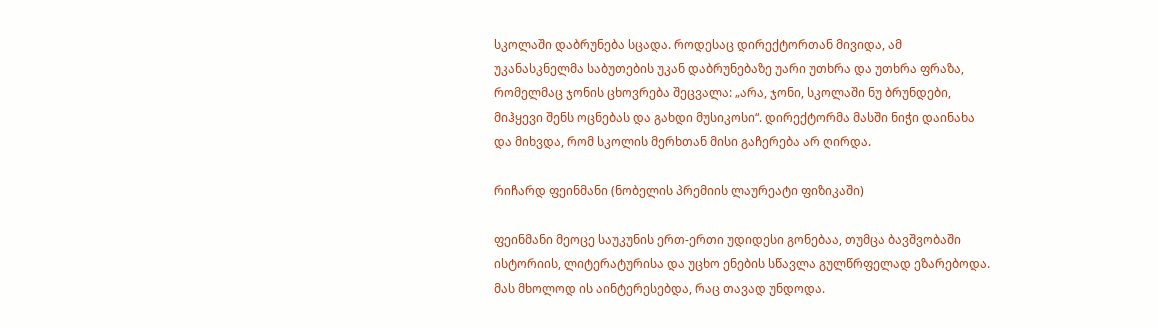სკოლაში დაბრუნება სცადა. როდესაც დირექტორთან მივიდა, ამ უკანასკნელმა საბუთების უკან დაბრუნებაზე უარი უთხრა და უთხრა ფრაზა, რომელმაც ჯონის ცხოვრება შეცვალა: „არა, ჯონი, სკოლაში ნუ ბრუნდები, მიჰყევი შენს ოცნებას და გახდი მუსიკოსი“. დირექტორმა მასში ნიჭი დაინახა და მიხვდა, რომ სკოლის მერხთან მისი გაჩერება არ ღირდა.

რიჩარდ ფეინმანი (ნობელის პრემიის ლაურეატი ფიზიკაში)

ფეინმანი მეოცე საუკუნის ერთ-ერთი უდიდესი გონებაა, თუმცა ბავშვობაში ისტორიის, ლიტერატურისა და უცხო ენების სწავლა გულწრფელად ეზარებოდა. მას მხოლოდ ის აინტერესებდა, რაც თავად უნდოდა.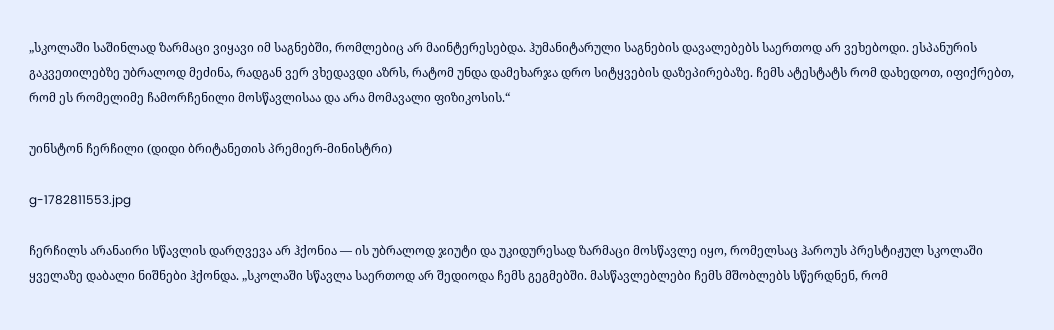„სკოლაში საშინლად ზარმაცი ვიყავი იმ საგნებში, რომლებიც არ მაინტერესებდა. ჰუმანიტარული საგნების დავალებებს საერთოდ არ ვეხებოდი. ესპანურის გაკვეთილებზე უბრალოდ მეძინა, რადგან ვერ ვხედავდი აზრს, რატომ უნდა დამეხარჯა დრო სიტყვების დაზეპირებაზე. ჩემს ატესტატს რომ დახედოთ, იფიქრებთ, რომ ეს რომელიმე ჩამორჩენილი მოსწავლისაა და არა მომავალი ფიზიკოსის.“

უინსტონ ჩერჩილი (დიდი ბრიტანეთის პრემიერ-მინისტრი)

g-1782811553.jpg

ჩერჩილს არანაირი სწავლის დარღვევა არ ჰქონია — ის უბრალოდ ჯიუტი და უკიდურესად ზარმაცი მოსწავლე იყო, რომელსაც ჰაროუს პრესტიჟულ სკოლაში ყველაზე დაბალი ნიშნები ჰქონდა. „სკოლაში სწავლა საერთოდ არ შედიოდა ჩემს გეგმებში. მასწავლებლები ჩემს მშობლებს სწერდნენ, რომ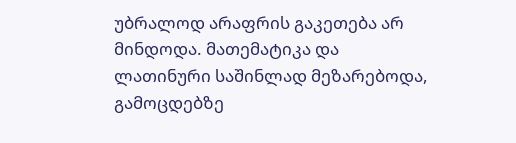უბრალოდ არაფრის გაკეთება არ მინდოდა. მათემატიკა და ლათინური საშინლად მეზარებოდა, გამოცდებზე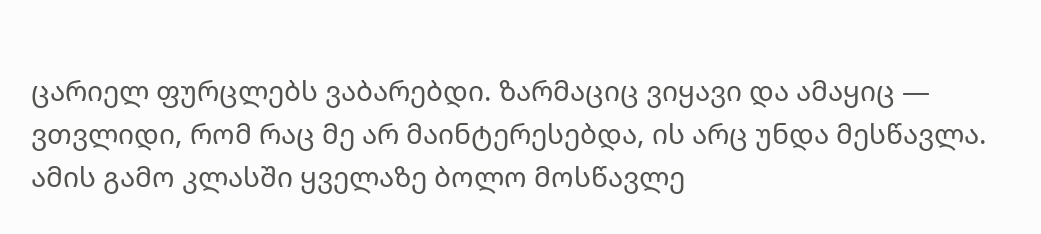ცარიელ ფურცლებს ვაბარებდი. ზარმაციც ვიყავი და ამაყიც — ვთვლიდი, რომ რაც მე არ მაინტერესებდა, ის არც უნდა მესწავლა. ამის გამო კლასში ყველაზე ბოლო მოსწავლე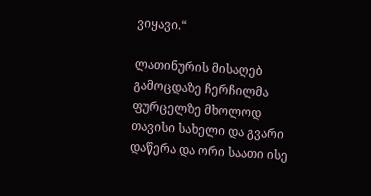ვიყავი.“

ლათინურის მისაღებ გამოცდაზე ჩერჩილმა ფურცელზე მხოლოდ თავისი სახელი და გვარი დაწერა და ორი საათი ისე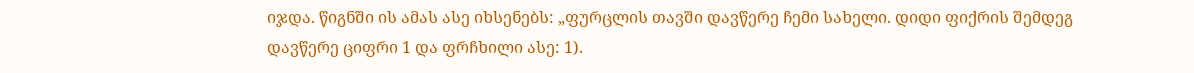იჯდა. წიგნში ის ამას ასე იხსენებს: „ფურცლის თავში დავწერე ჩემი სახელი. დიდი ფიქრის შემდეგ დავწერე ციფრი 1 და ფრჩხილი ასე: 1).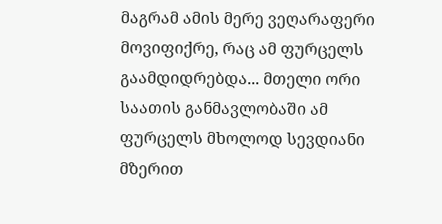მაგრამ ამის მერე ვეღარაფერი მოვიფიქრე, რაც ამ ფურცელს გაამდიდრებდა... მთელი ორი საათის განმავლობაში ამ ფურცელს მხოლოდ სევდიანი მზერით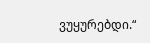ვუყურებდი.“